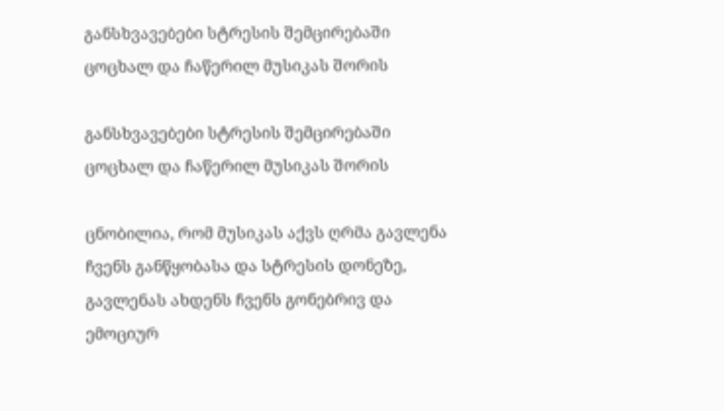განსხვავებები სტრესის შემცირებაში ცოცხალ და ჩაწერილ მუსიკას შორის

განსხვავებები სტრესის შემცირებაში ცოცხალ და ჩაწერილ მუსიკას შორის

ცნობილია, რომ მუსიკას აქვს ღრმა გავლენა ჩვენს განწყობასა და სტრესის დონეზე, გავლენას ახდენს ჩვენს გონებრივ და ემოციურ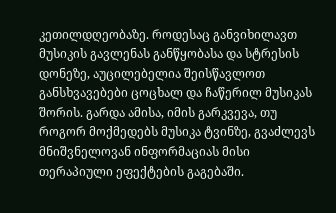კეთილდღეობაზე. როდესაც განვიხილავთ მუსიკის გავლენას განწყობასა და სტრესის დონეზე, აუცილებელია შეისწავლოთ განსხვავებები ცოცხალ და ჩაწერილ მუსიკას შორის. გარდა ამისა, იმის გარკვევა, თუ როგორ მოქმედებს მუსიკა ტვინზე, გვაძლევს მნიშვნელოვან ინფორმაციას მისი თერაპიული ეფექტების გაგებაში.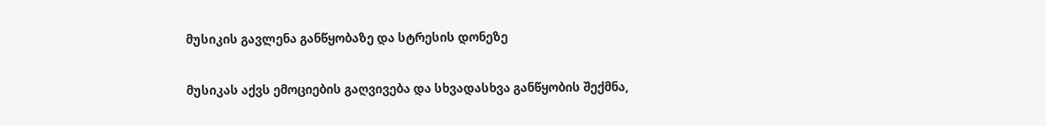მუსიკის გავლენა განწყობაზე და სტრესის დონეზე

მუსიკას აქვს ემოციების გაღვივება და სხვადასხვა განწყობის შექმნა,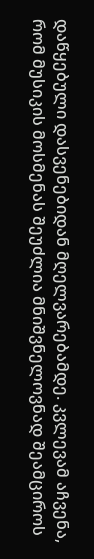დაწყებული დასვენებიდან მღელვარებამდე. კვლევამ აჩვენა, რომ მუსიკის მოსმენას შეუძლია მნიშვნელოვნად შეამციროს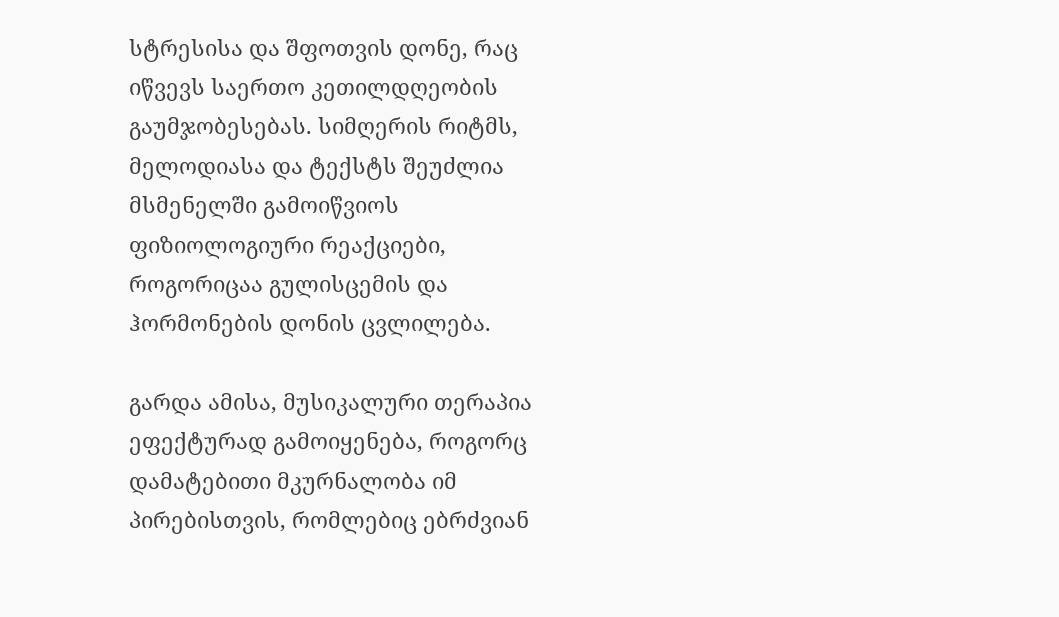სტრესისა და შფოთვის დონე, რაც იწვევს საერთო კეთილდღეობის გაუმჯობესებას. სიმღერის რიტმს, მელოდიასა და ტექსტს შეუძლია მსმენელში გამოიწვიოს ფიზიოლოგიური რეაქციები, როგორიცაა გულისცემის და ჰორმონების დონის ცვლილება.

გარდა ამისა, მუსიკალური თერაპია ეფექტურად გამოიყენება, როგორც დამატებითი მკურნალობა იმ პირებისთვის, რომლებიც ებრძვიან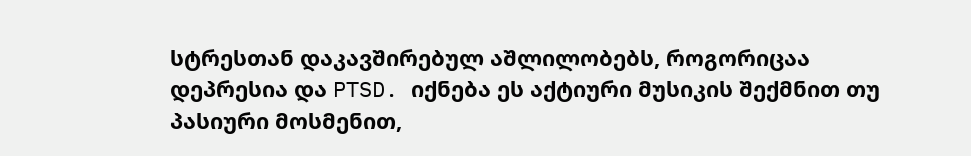სტრესთან დაკავშირებულ აშლილობებს, როგორიცაა დეპრესია და PTSD. იქნება ეს აქტიური მუსიკის შექმნით თუ პასიური მოსმენით,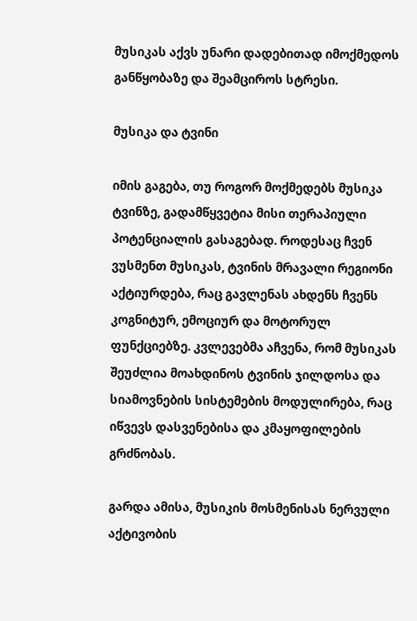მუსიკას აქვს უნარი დადებითად იმოქმედოს განწყობაზე და შეამციროს სტრესი.

მუსიკა და ტვინი

იმის გაგება, თუ როგორ მოქმედებს მუსიკა ტვინზე, გადამწყვეტია მისი თერაპიული პოტენციალის გასაგებად. როდესაც ჩვენ ვუსმენთ მუსიკას, ტვინის მრავალი რეგიონი აქტიურდება, რაც გავლენას ახდენს ჩვენს კოგნიტურ, ემოციურ და მოტორულ ფუნქციებზე. კვლევებმა აჩვენა, რომ მუსიკას შეუძლია მოახდინოს ტვინის ჯილდოსა და სიამოვნების სისტემების მოდულირება, რაც იწვევს დასვენებისა და კმაყოფილების გრძნობას.

გარდა ამისა, მუსიკის მოსმენისას ნერვული აქტივობის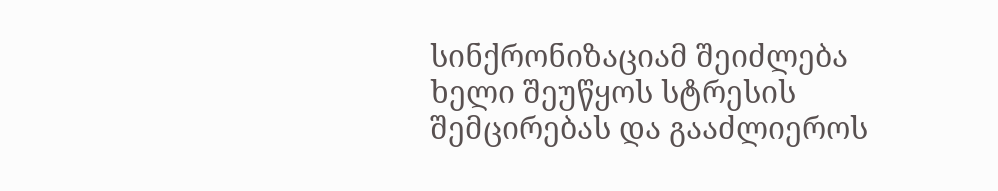სინქრონიზაციამ შეიძლება ხელი შეუწყოს სტრესის შემცირებას და გააძლიეროს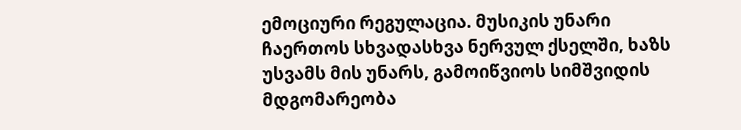ემოციური რეგულაცია. მუსიკის უნარი ჩაერთოს სხვადასხვა ნერვულ ქსელში, ხაზს უსვამს მის უნარს, გამოიწვიოს სიმშვიდის მდგომარეობა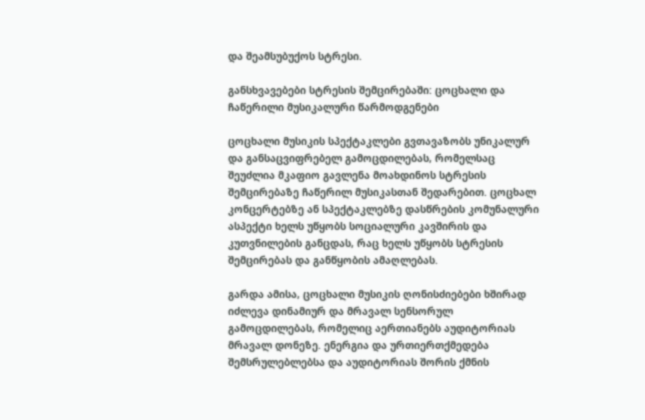და შეამსუბუქოს სტრესი.

განსხვავებები სტრესის შემცირებაში: ცოცხალი და ჩაწერილი მუსიკალური წარმოდგენები

ცოცხალი მუსიკის სპექტაკლები გვთავაზობს უნიკალურ და განსაცვიფრებელ გამოცდილებას, რომელსაც შეუძლია მკაფიო გავლენა მოახდინოს სტრესის შემცირებაზე ჩაწერილ მუსიკასთან შედარებით. ცოცხალ კონცერტებზე ან სპექტაკლებზე დასწრების კომუნალური ასპექტი ხელს უწყობს სოციალური კავშირის და კუთვნილების განცდას, რაც ხელს უწყობს სტრესის შემცირებას და განწყობის ამაღლებას.

გარდა ამისა, ცოცხალი მუსიკის ღონისძიებები ხშირად იძლევა დინამიურ და მრავალ სენსორულ გამოცდილებას, რომელიც აერთიანებს აუდიტორიას მრავალ დონეზე. ენერგია და ურთიერთქმედება შემსრულებლებსა და აუდიტორიას შორის ქმნის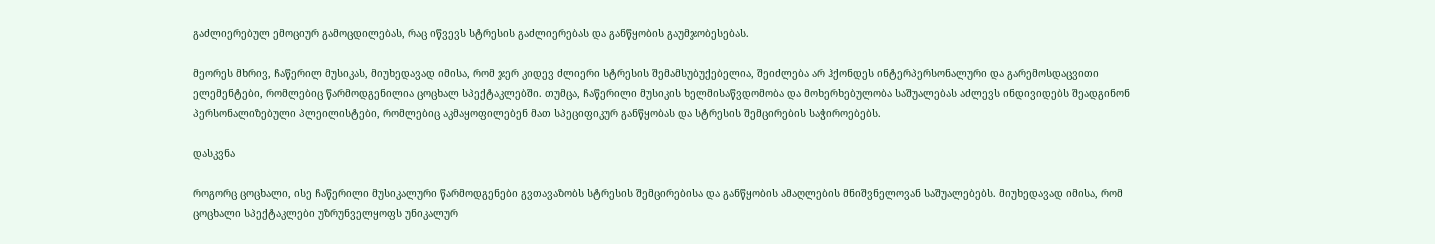გაძლიერებულ ემოციურ გამოცდილებას, რაც იწვევს სტრესის გაძლიერებას და განწყობის გაუმჯობესებას.

მეორეს მხრივ, ჩაწერილ მუსიკას, მიუხედავად იმისა, რომ ჯერ კიდევ ძლიერი სტრესის შემამსუბუქებელია, შეიძლება არ ჰქონდეს ინტერპერსონალური და გარემოსდაცვითი ელემენტები, რომლებიც წარმოდგენილია ცოცხალ სპექტაკლებში. თუმცა, ჩაწერილი მუსიკის ხელმისაწვდომობა და მოხერხებულობა საშუალებას აძლევს ინდივიდებს შეადგინონ პერსონალიზებული პლეილისტები, რომლებიც აკმაყოფილებენ მათ სპეციფიკურ განწყობას და სტრესის შემცირების საჭიროებებს.

დასკვნა

როგორც ცოცხალი, ისე ჩაწერილი მუსიკალური წარმოდგენები გვთავაზობს სტრესის შემცირებისა და განწყობის ამაღლების მნიშვნელოვან საშუალებებს. მიუხედავად იმისა, რომ ცოცხალი სპექტაკლები უზრუნველყოფს უნიკალურ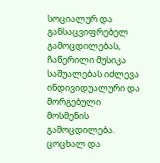სოციალურ და განსაცვიფრებელ გამოცდილებას, ჩაწერილი მუსიკა საშუალებას იძლევა ინდივიდუალური და მორგებული მოსმენის გამოცდილება. ცოცხალ და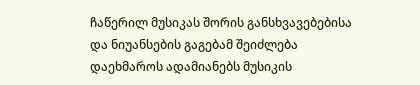ჩაწერილ მუსიკას შორის განსხვავებებისა და ნიუანსების გაგებამ შეიძლება დაეხმაროს ადამიანებს მუსიკის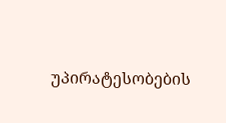უპირატესობების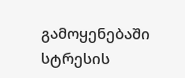გამოყენებაში სტრესის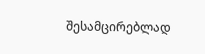შესამცირებლად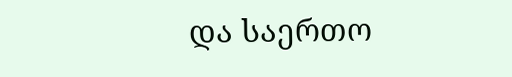და საერთო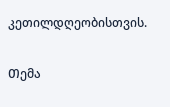კეთილდღეობისთვის.

Თემა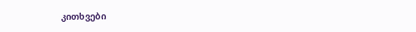კითხვები